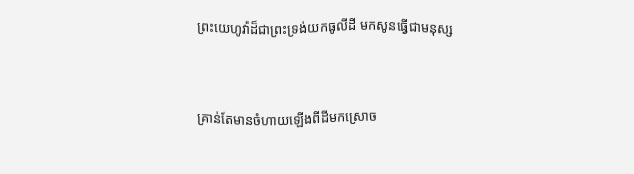ព្រះ‌យេហូវ៉ាដ៏ជាព្រះ‌ទ្រង់យកធូលីដី មកសូនធ្វើជាមនុស្ស



គ្រាន់តែមានចំហាយឡើងពីដីមកស្រោច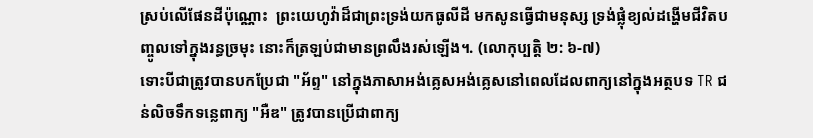ស្រប់លើផែនដីប៉ុណ្ណោះ  ព្រះយេហូវ៉ាដ៏ជាព្រះទ្រង់យកធូលីដី មកសូនធ្វើជាមនុស្ស ទ្រង់ផ្លុំខ្យល់ដង្ហើមជីវិតបញ្ចូលទៅក្នុងរន្ធច្រមុះ នោះក៏ត្រឡប់ជាមានព្រលឹងរស់ឡើង។. (លោកុប្បត្ដិ ២: ៦-៧)
ទោះបីជាត្រូវបានបកប្រែជា "អ័ព្ទ" នៅក្នុងភាសាអង់គ្លេសអង់គ្លេសនៅពេលដែលពាក្យនៅក្នុងអត្ថបទ TR ជន់លិចទឹកទន្លេពាក្យ "អឺឌ" ត្រូវបានប្រើជាពាក្យ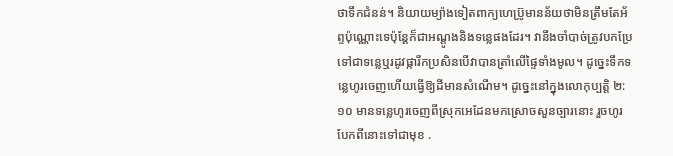ថាទឹកជំនន់។ និយាយម្យ៉ាងទៀតពាក្យហេប្រ៊ូមានន័យថាមិនត្រឹមតែអ័ព្ទប៉ុណ្ណោះទេប៉ុន្តែក៏ជាអណ្តូងនិងទន្លេផងដែរ។ វានឹងចាំបាច់ត្រូវបកប្រែទៅជាទន្លេឬរដូវផ្ការីកប្រសិនបើវាបានត្រាំលើផ្ទៃទាំងមូល។ ដូច្នេះទឹកទន្លេហូរចេញហើយធ្វើឱ្យដីមានសំណើម។ ដូច្នេះនៅក្នុងលោកុប្បត្តិ ២:១០ មានទន្លេហូរចេញពីស្រុកអេដែនមកស្រោចសួនច្បារនោះ រួចហូរបែកពីនោះទៅជាមុខ .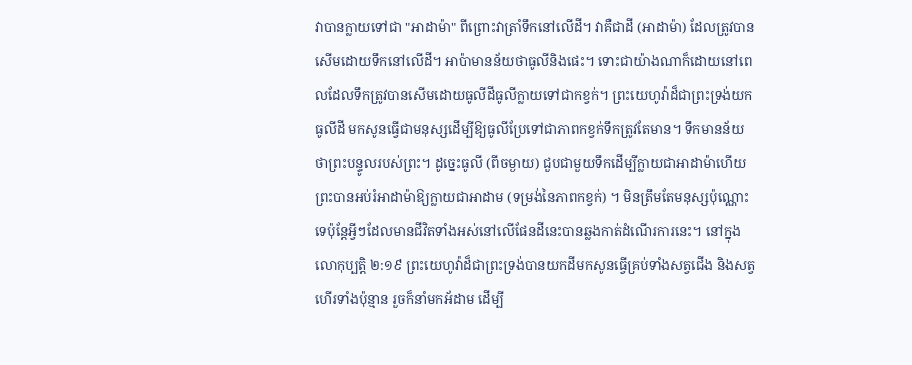វាបានក្លាយទៅជា "អាដាម៉ា" ពីព្រោះវាត្រាំទឹកនៅលើដី។ វាគឺជាដី (អាដាម៉ា) ដែលត្រូវបានសើមដោយទឹកនៅលើដី។ អាប៉ាមានន័យថាធូលីនិងផេះ។ ទោះជាយ៉ាងណាក៏ដោយនៅពេលដែលទឹកត្រូវបានសើមដោយធូលីដីធូលីក្លាយទៅជាកខ្វក់។ ព្រះយេហូវ៉ាដ៏ជាព្រះទ្រង់យកធូលីដី មកសូនធ្វើជាមនុស្សដើម្បីឱ្យធូលីប្រែទៅជាភាពកខ្វក់ទឹកត្រូវតែមាន។ ទឹកមានន័យថាព្រះបន្ទូលរបស់ព្រះ។ ដូច្នេះធូលី (ពីចម្ងាយ) ជួបជាមួយទឹកដើម្បីក្លាយជាអាដាម៉ាហើយព្រះបានអប់រំអាដាម៉ាឱ្យក្លាយជាអាដាម (ទម្រង់នៃភាពកខ្វក់) ។ មិនត្រឹមតែមនុស្សប៉ុណ្ណោះទេប៉ុន្តែអ្វីៗដែលមានជីវិតទាំងអស់នៅលើផែនដីនេះបានឆ្លងកាត់ដំណើរការនេះ។ នៅក្នុងលោកុប្បត្តិ ២:១៩ ព្រះយេហូវ៉ាដ៏ជាព្រះទ្រង់បានយកដីមកសូនធ្វើគ្រប់ទាំងសត្វជើង និងសត្វហើរទាំងប៉ុន្មាន រួចក៏នាំមកអ័ដាម ដើម្បី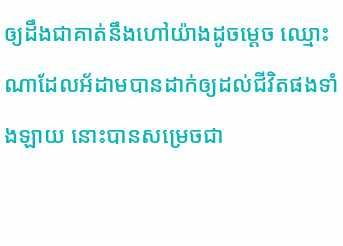ឲ្យដឹងជាគាត់នឹងហៅយ៉ាងដូចម្តេច ឈ្មោះណាដែលអ័ដាមបានដាក់ឲ្យដល់ជីវិតផងទាំងឡាយ នោះបានសម្រេចជា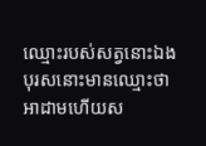ឈ្មោះរបស់សត្វនោះឯង បុរសនោះមានឈ្មោះថាអាដាមហើយស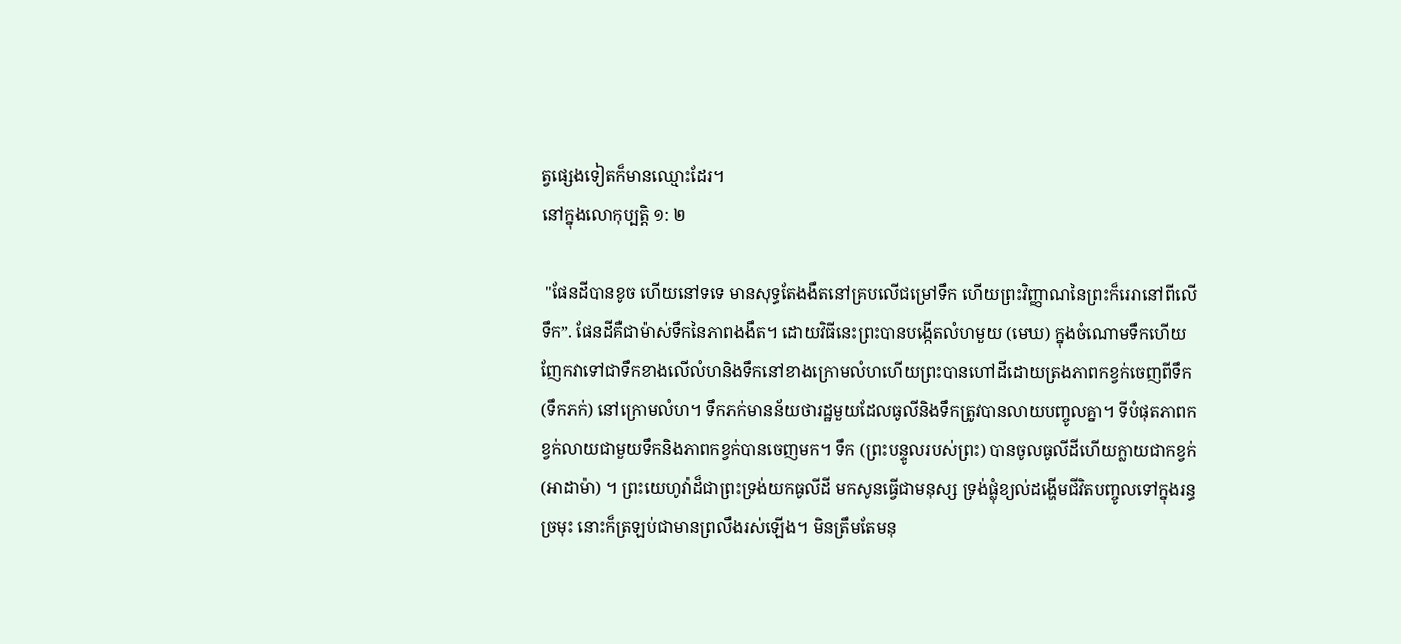ត្វផ្សេងទៀតក៏មានឈ្មោះដែរ។
នៅក្នុងលោកុប្បត្តិ ១: ២

 "ផែនដីបានខូច ហើយនៅទទេ មានសុទ្ធតែងងឹតនៅគ្របលើជម្រៅទឹក ហើយព្រះវិញ្ញាណនៃព្រះក៏រេរានៅពីលើទឹក”. ផែនដីគឺជាម៉ាស់ទឹកនៃភាពងងឹត។ ដោយវិធីនេះព្រះបានបង្កើតលំហមួយ (មេឃ) ក្នុងចំណោមទឹកហើយញែកវាទៅជាទឹកខាងលើលំហនិងទឹកនៅខាងក្រោមលំហហើយព្រះបានហៅដីដោយត្រងភាពកខ្វក់ចេញពីទឹក (ទឹកភក់) នៅក្រោមលំហ។ ទឹកភក់មានន័យថារដ្ឋមួយដែលធូលីនិងទឹកត្រូវបានលាយបញ្ចូលគ្នា។ ទីបំផុតភាពកខ្វក់លាយជាមួយទឹកនិងភាពកខ្វក់បានចេញមក។ ទឹក (ព្រះបន្ទូលរបស់ព្រះ) បានចូលធូលីដីហើយក្លាយជាកខ្វក់ (អាដាម៉ា) ។ ព្រះយេហូវ៉ាដ៏ជាព្រះទ្រង់យកធូលីដី មកសូនធ្វើជាមនុស្ស ទ្រង់ផ្លុំខ្យល់ដង្ហើមជីវិតបញ្ចូលទៅក្នុងរន្ធច្រមុះ នោះក៏ត្រឡប់ជាមានព្រលឹងរស់ឡើង។ មិនត្រឹមតែមនុ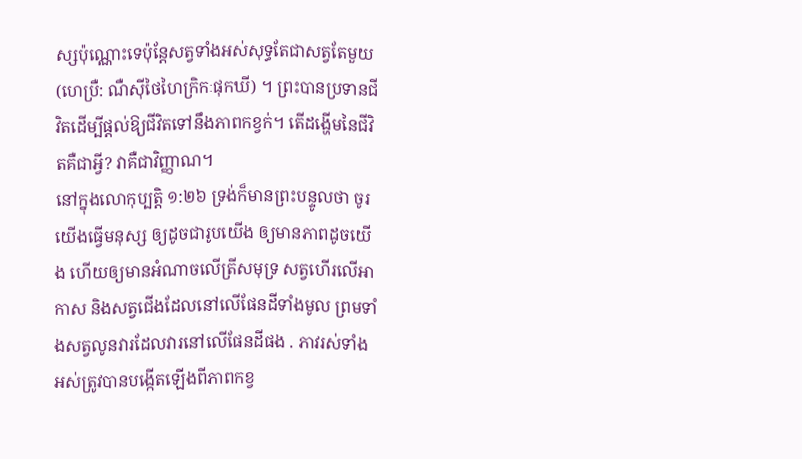ស្សប៉ុណ្ណោះទេប៉ុន្តែសត្វទាំងអស់សុទ្ធតែជាសត្វតែមួយ (ហេប្រឺ: ណឺស៊ីថៃហៃក្រិកៈផុកឃី) ។ ព្រះបានប្រទានជីវិតដើម្បីផ្តល់ឱ្យជីវិតទៅនឹងភាពកខ្វក់។ តើដង្ហើមនៃជីវិតគឺជាអ្វី? វាគឺជាវិញ្ញាណ។
នៅក្នុងលោកុប្បត្តិ ១:២៦ ទ្រង់ក៏មានព្រះបន្ទូលថា ចូរយើងធ្វើមនុស្ស ឲ្យដូចជារូបយើង ឲ្យមានភាពដូចយើង ហើយឲ្យមានអំណាចលើត្រីសមុទ្រ សត្វហើរលើអាកាស និងសត្វជើងដែលនៅលើផែនដីទាំងមូល ព្រមទាំងសត្វលូនវារដែលវារនៅលើផែនដីផង . ភាវរស់ទាំងអស់ត្រូវបានបង្កើតឡើងពីភាពកខ្វ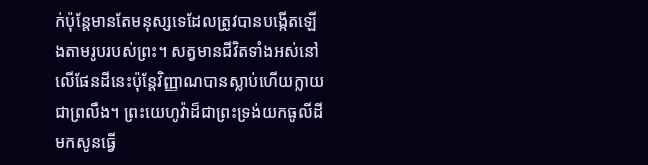ក់ប៉ុន្តែមានតែមនុស្សទេដែលត្រូវបានបង្កើតឡើងតាមរូបរបស់ព្រះ។ សត្វមានជីវិតទាំងអស់នៅលើផែនដីនេះប៉ុន្តែវិញ្ញាណបានស្លាប់ហើយក្លាយជាព្រលឹង។ ព្រះយេហូវ៉ាដ៏ជាព្រះទ្រង់យកធូលីដី មកសូនធ្វើ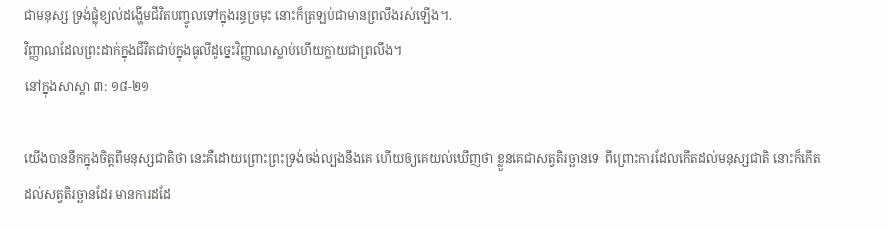ជាមនុស្ស ទ្រង់ផ្លុំខ្យល់ដង្ហើមជីវិតបញ្ចូលទៅក្នុងរន្ធច្រមុះ នោះក៏ត្រឡប់ជាមានព្រលឹងរស់ឡើង។.
វិញ្ញាណដែលព្រះដាក់ក្នុងជីវិតជាប់ក្នុងធូលីដូច្នេះវិញ្ញាណស្លាប់ហើយក្លាយជាព្រលឹង។
នៅក្នុងសាស្ដា ៣: ១៨-២១

យើងបាននឹកក្នុងចិត្តពីមនុស្សជាតិថា នេះគឺដោយព្រោះព្រះទ្រង់ចង់ល្បងនឹងគេ ហើយឲ្យគេយល់ឃើញថា ខ្លួនគេជាសត្វតិរច្ឆានទេ  ពីព្រោះការដែលកើតដល់មនុស្សជាតិ នោះក៏កើតដល់សត្វតិរច្ឆានដែរ មានការដដែ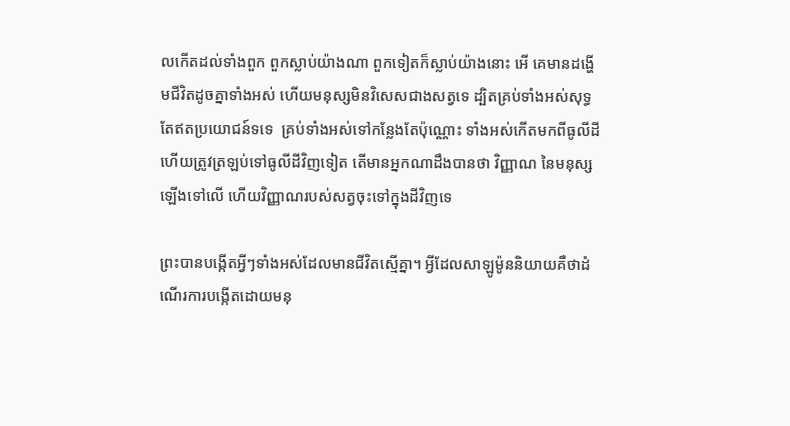លកើតដល់ទាំងពួក ពួកស្លាប់យ៉ាងណា ពួកទៀតក៏ស្លាប់យ៉ាងនោះ អើ គេមានដង្ហើមជីវិតដូចគ្នាទាំងអស់ ហើយមនុស្សមិនវិសេសជាងសត្វទេ ដ្បិតគ្រប់ទាំងអស់សុទ្ធតែឥតប្រយោជន៍ទទេ  គ្រប់ទាំងអស់ទៅកន្លែងតែប៉ុណ្ណោះ ទាំងអស់កើតមកពីធូលីដី ហើយត្រូវត្រឡប់ទៅធូលីដីវិញទៀត តើមានអ្នកណាដឹងបានថា វិញ្ញាណ នៃមនុស្សឡើងទៅលើ ហើយវិញ្ញាណរបស់សត្វចុះទៅក្នុងដីវិញទេ

ព្រះបានបង្កើតអ្វីៗទាំងអស់ដែលមានជីវិតស្មើគ្នា។ អ្វីដែលសាឡូម៉ូននិយាយគឺថាដំណើរការបង្កើតដោយមនុ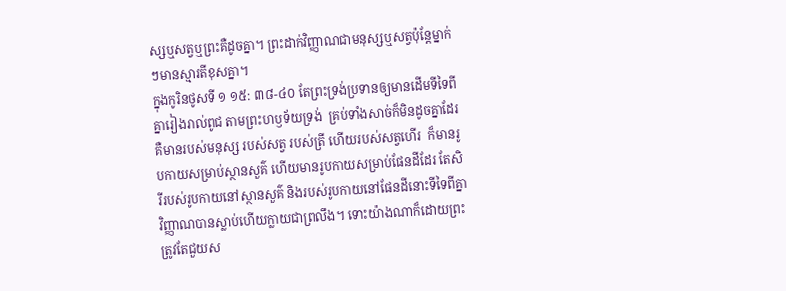ស្សឬសត្វឬព្រះគឺដូចគ្នា។ ព្រះដាក់វិញ្ញាណជាមនុស្សឬសត្វប៉ុន្តែម្នាក់ៗមានស្មារតីខុសគ្នា។
ក្នុងកូរិនថូសទី ១ ១៥: ៣៨-៤០ តែព្រះទ្រង់ប្រទានឲ្យមានដើមទីទៃពីគ្នារៀងរាល់ពូជ តាមព្រះហឫទ័យទ្រង់  គ្រប់ទាំងសាច់ក៏មិនដូចគ្នាដែរ គឺមានរបស់មនុស្ស របស់សត្វ របស់ត្រី ហើយរបស់សត្វហើរ  ក៏មានរូបកាយសម្រាប់ស្ថានសួគ៌ ហើយមានរូបកាយសម្រាប់ផែនដីដែរ តែសិរីរបស់រូបកាយនៅស្ថានសួគ៌ និងរបស់រូបកាយនៅផែនដីនោះទីទៃពីគ្នា វិញ្ញាណបានស្លាប់ហើយក្លាយជាព្រលឹង។ ទោះយ៉ាងណាក៏ដោយព្រះត្រូវតែជួយស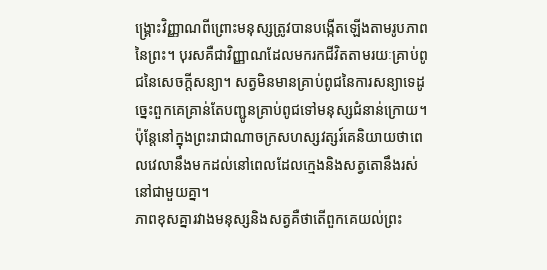ង្គ្រោះវិញ្ញាណពីព្រោះមនុស្សត្រូវបានបង្កើតឡើងតាមរូបភាពនៃព្រះ។ បុរសគឺជាវិញ្ញាណដែលមករកជីវិតតាមរយៈគ្រាប់ពូជនៃសេចក្តីសន្យា។ សត្វមិនមានគ្រាប់ពូជនៃការសន្យាទេដូច្នេះពួកគេគ្រាន់តែបញ្ជូនគ្រាប់ពូជទៅមនុស្សជំនាន់ក្រោយ។ ប៉ុន្តែនៅក្នុងព្រះរាជាណាចក្រសហស្សវត្សរ៍គេនិយាយថាពេលវេលានឹងមកដល់នៅពេលដែលក្មេងនិងសត្វតោនឹងរស់នៅជាមួយគ្នា។
ភាពខុសគ្នារវាងមនុស្សនិងសត្វគឺថាតើពួកគេយល់ព្រះ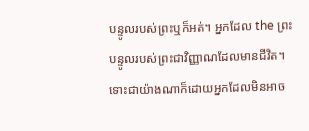បន្ទូលរបស់ព្រះឬក៏អត់។ អ្នកដែល the ព្រះបន្ទូលរបស់ព្រះជាវិញ្ញាណដែលមានជីវិត។ ទោះជាយ៉ាងណាក៏ដោយអ្នកដែលមិនអាច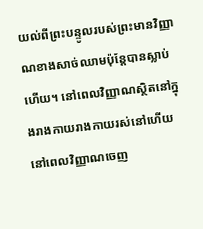យល់ពីព្រះបន្ទូលរបស់ព្រះមានវិញ្ញាណខាងសាច់ឈាមប៉ុន្តែបានស្លាប់ហើយ។ នៅពេលវិញ្ញាណស្ថិតនៅក្នុងរាងកាយរាងកាយរស់នៅហើយនៅពេលវិញ្ញាណចេញ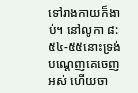ទៅរាងកាយក៏ងាប់។ នៅលូកា ៨: ៥៤-៥៥នោះទ្រង់បណ្តេញគេចេញអស់ ហើយចា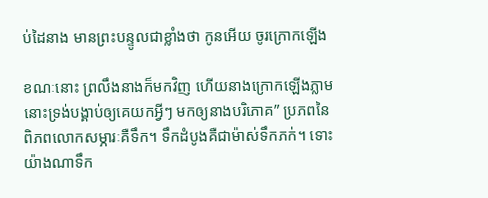ប់ដៃនាង មានព្រះបន្ទូលជាខ្លាំងថា កូនអើយ ចូរក្រោកឡើង

ខណៈនោះ ព្រលឹងនាងក៏មកវិញ ហើយនាងក្រោកឡើងភ្លាម នោះទ្រង់បង្គាប់ឲ្យគេយកអ្វីៗ មកឲ្យនាងបរិភោគ” ប្រភពនៃពិភពលោកសម្ភារៈគឺទឹក។ ទឹកដំបូងគឺជាម៉ាស់ទឹកភក់។ ទោះយ៉ាងណាទឹក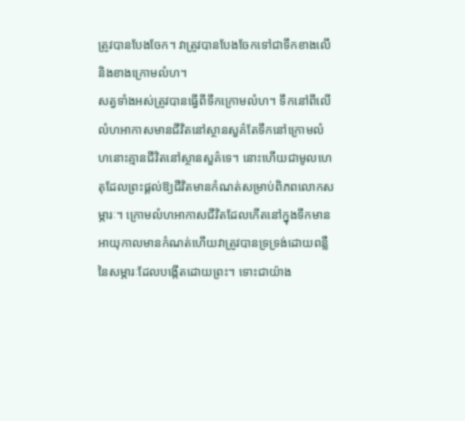ត្រូវបានបែងចែក។ វាត្រូវបានបែងចែកទៅជាទឹកខាងលើនិងខាងក្រោមលំហ។
សត្វទាំងអស់ត្រូវបានធ្វើពីទឹកក្រោមលំហ។ ទឹកនៅពីលើលំហអាកាសមានជីវិតនៅស្ថានសួគ៌តែទឹកនៅក្រោមលំហនោះគ្មានជីវិតនៅស្ថានសួគ៌ទេ។ នោះហើយជាមូលហេតុដែលព្រះផ្តល់ឱ្យជីវិតមានកំណត់សម្រាប់ពិភពលោកសម្ភារៈ។ ក្រោមលំហអាកាសជីវិតដែលកើតនៅក្នុងទឹកមានអាយុកាលមានកំណត់ហើយវាត្រូវបានទ្រទ្រង់ដោយពន្លឺនៃសម្ភារៈដែលបង្កើតដោយព្រះ។ ទោះជាយ៉ាង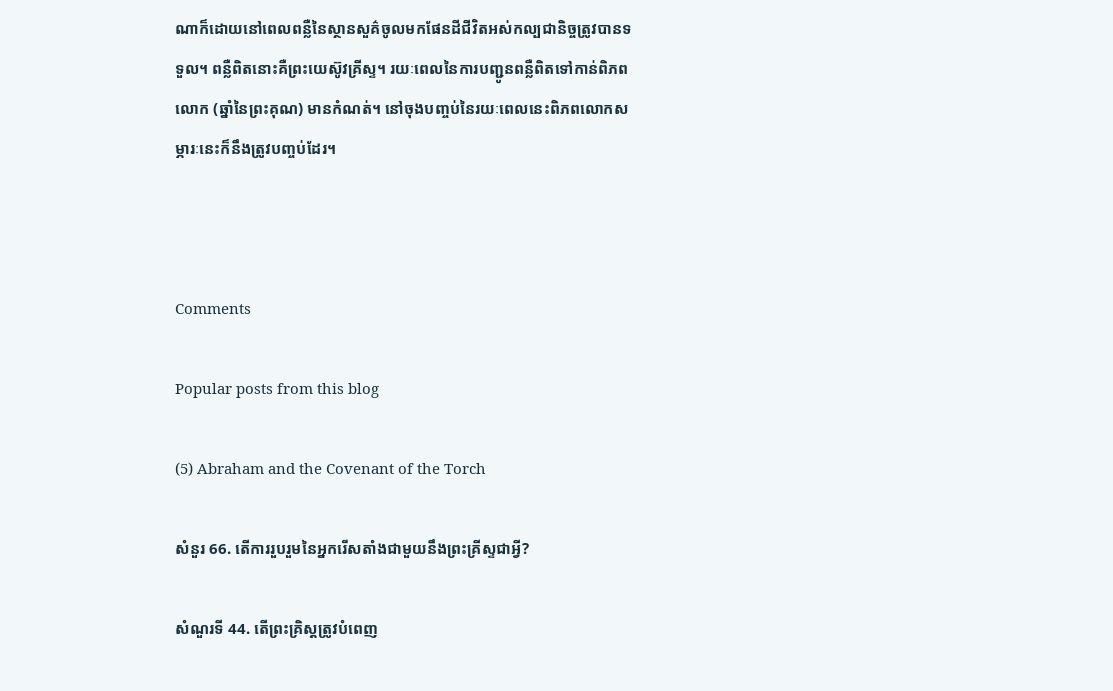ណាក៏ដោយនៅពេលពន្លឺនៃស្ថានសួគ៌ចូលមកផែនដីជីវិតអស់កល្បជានិច្ចត្រូវបានទទួល។ ពន្លឺពិតនោះគឺព្រះយេស៊ូវគ្រីស្ទ។ រយៈពេលនៃការបញ្ជូនពន្លឺពិតទៅកាន់ពិភពលោក (ឆ្នាំនៃព្រះគុណ) មានកំណត់។ នៅចុងបញ្ចប់នៃរយៈពេលនេះពិភពលោកសម្ភារៈនេះក៏នឹងត្រូវបញ្ចប់ដែរ។



Comments

Popular posts from this blog

(5) Abraham and the Covenant of the Torch

សំនួរ 66. តើការរួបរួមនៃអ្នករើសតាំងជាមួយនឹងព្រះគ្រីស្ទជាអ្វី?

សំណួរទី 44. តើព្រះគ្រិស្តត្រូវបំពេញ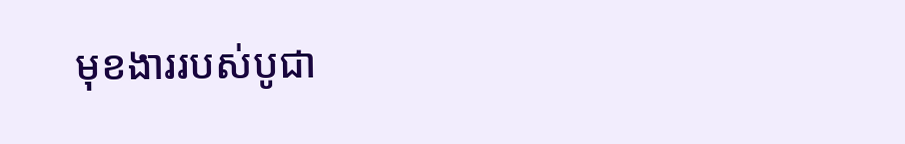មុខងាររបស់បូជា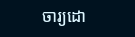ចារ្យដោ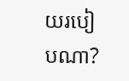យរបៀបណា?